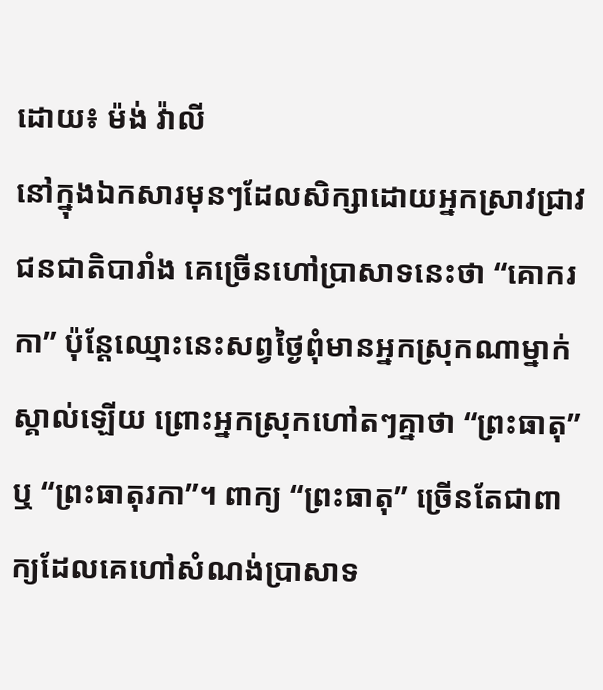ដោយ៖ ម៉ង់ វ៉ាលី
នៅក្នុងឯកសារមុនៗដែលសិក្សាដោយអ្នកស្រាវជ្រាវជនជាតិបារាំង គេច្រើនហៅប្រាសាទនេះថា “គោករកា” ប៉ុន្តែឈ្មោះនេះសព្វថ្ងៃពុំមានអ្នកស្រុកណាម្នាក់ស្គាល់ឡើយ ព្រោះអ្នកស្រុកហៅតៗគ្នាថា “ព្រះធាតុ” ឬ “ព្រះធាតុរកា”។ ពាក្យ “ព្រះធាតុ” ច្រើនតែជាពាក្យដែលគេហៅសំណង់ប្រាសាទ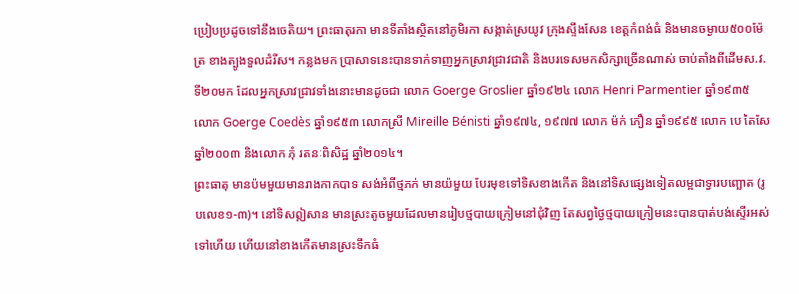ប្រៀបប្រដូចទៅនឹងចេតិយ។ ព្រះធាតុរកា មានទីតាំងស្ថិតនៅភូមិរកា សង្កាត់ស្រយូវ ក្រុងស្ទឹងសែន ខេត្តកំពង់ធំ និងមានចម្ងាយ៥០០ម៉ែត្រ ខាងត្បូងទួលដំរីស។ កន្លងមក ប្រាសាទនេះបានទាក់ទាញអ្នកស្រាវជ្រាវជាតិ និងបរទេសមកសិក្សាច្រើនណាស់ ចាប់តាំងពីដើមស.វ.ទី២០មក ដែលអ្នកស្រាវជ្រាវទាំងនោះមានដូចជា លោក Goerge Groslier ឆ្នាំ១៩២៤ លោក Henri Parmentier ឆ្នាំ១៩៣៥ លោក Goerge Coedès ឆ្នាំ១៩៥៣ លោកស្រី Mireille Bénisti ឆ្នាំ១៩៧៤, ១៩៧៧ លោក ម៉ក់ ភឿន ឆ្នាំ១៩៩៥ លោក បេ តៃសែ ឆ្នាំ២០០៣ និងលោក ភុំ រតនៈពិសិដ្ឋ ឆ្នាំ២០១៤។
ព្រះធាតុ មានប៉មមួយមានរាងកាកបាទ សង់អំពីថ្មភក់ មានយ៉មួយ បែរមុខទៅទិសខាងកើត និងនៅទិសផ្សេងទៀតលម្អជាទ្វារបញ្ឆោត (រូបលេខ១-៣)។ នៅទិសឦសាន មានស្រះតូចមួយដែលមានរៀបថ្មបាយក្រៀមនៅជុំវិញ តែសព្វថ្ងៃថ្មបាយក្រៀមនេះបានបាត់បង់ស្ទើរអស់ទៅហើយ ហើយនៅខាងកើតមានស្រះទឹកធំ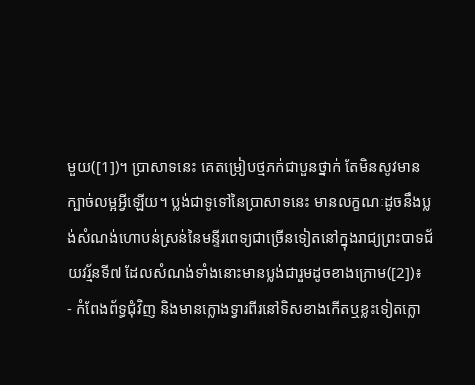មួយ([1])។ ប្រាសាទនេះ គេតម្រៀបថ្មភក់ជាបួនថ្នាក់ តែមិនសូវមានក្បាច់លម្អអ្វីឡើយ។ ប្លង់ជាទូទៅនៃប្រាសាទនេះ មានលក្ខណៈដូចនឹងប្លង់សំណង់ហោបន់ស្រន់នៃមន្ទីរពេទ្យជាច្រើនទៀតនៅក្នុងរាជ្យព្រះបាទជ័យវរ្ម័នទី៧ ដែលសំណង់ទាំងនោះមានប្លង់ជារួមដូចខាងក្រោម([2])៖
- កំពែងព័ទ្ធជុំវិញ និងមានក្លោងទ្វារពីរនៅទិសខាងកើតឬខ្លះទៀតក្លោ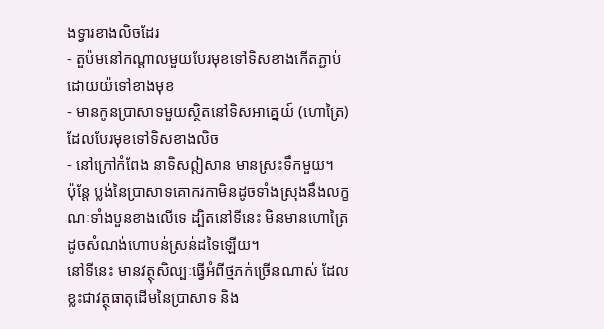ងទ្វារខាងលិចដែរ
- តួប៉មនៅកណ្តាលមួយបែរមុខទៅទិសខាងកើតភ្ជាប់ដោយយ៉ទៅខាងមុខ
- មានកូនប្រាសាទមួយស្ថិតនៅទិសអាគ្នេយ៍ (ហោត្រៃ) ដែលបែរមុខទៅទិសខាងលិច
- នៅក្រៅកំពែង នាទិសឦសាន មានស្រះទឹកមួយ។
ប៉ុន្តែ ប្លង់នៃប្រាសាទគោករកាមិនដូចទាំងស្រុងនឹងលក្ខណៈទាំងបួនខាងលើទេ ដ្បិតនៅទីនេះ មិនមានហោត្រៃដូចសំណង់ហោបន់ស្រន់ដទៃឡើយ។
នៅទីនេះ មានវត្ថុសិល្បៈធ្វើអំពីថ្មភក់ច្រើនណាស់ ដែលខ្លះជាវត្ថុធាតុដើមនៃប្រាសាទ និង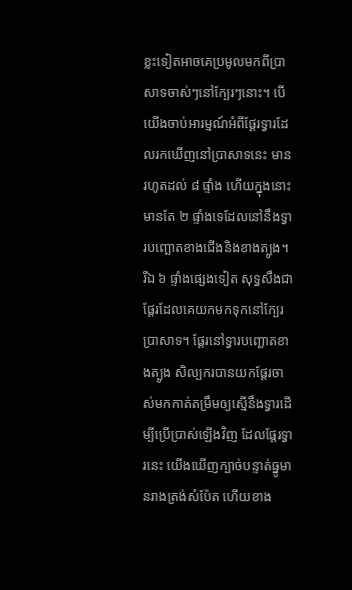ខ្លះទៀតអាចគេប្រមូលមកពីប្រាសាទចាស់ៗនៅក្បែរៗនោះ។ បើយើងចាប់អារម្មណ៍អំពីផ្តែរទ្វារដែលរកឃើញនៅប្រាសាទនេះ មានរហូតដល់ ៨ ផ្ទាំង ហើយក្នុងនោះមានតែ ២ ផ្ទាំងទេដែលនៅនឹងទ្វារបញ្ឆោតខាងជើងនិងខាងត្បូង។ រីឯ ៦ ផ្ទាំងផ្សេងទៀត សុទ្ធសឹងជាផ្តែរដែលគេយកមកទុកនៅក្បែរប្រាសាទ។ ផ្តែរនៅទ្វារបញ្ឆោតខាងត្បូង សិល្បករបានយកផ្តែរចាស់មកកាត់តម្រឹមឲ្យស្មើនឹងទ្វារដើម្បីប្រើប្រាស់ឡើងវិញ ដែលផ្តែរទ្វារនេះ យើងឃើញក្បាច់បន្ទាត់ធ្នូមានរាងត្រង់សំប៉ែត ហើយខាង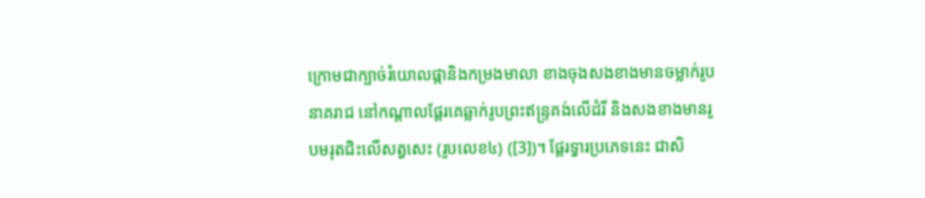ក្រោមជាក្បាច់រំយោលផ្កានិងកម្រងមាលា ខាងចុងសងខាងមានចម្លាក់រូបនាគរាជ នៅកណ្តាលផ្តែរគេឆ្លាក់រូបព្រះឥន្រ្ទគង់លើដំរី និងសងខាងមានរូបមរុតជិះលើសត្វសេះ (រូបលេខ៤) ([3])។ ផ្តែរទ្វារប្រភេទនេះ ជាសិ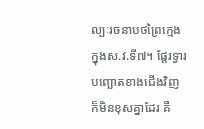ល្បៈរចនាបថព្រៃក្មេង ក្នុងស.វ.ទី៧។ ផ្តែរទ្វារបញ្ឆោតខាងជើងវិញ ក៏មិនខុសគ្នាដែរ គឺ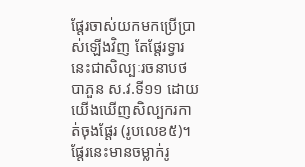ផ្តែរចាស់យកមកប្រើប្រាស់ឡើងវិញ តែផ្តែរទ្វារនេះជាសិល្បៈរចនាបថបាភួន ស.វ.ទី១១ ដោយយើងឃើញសិល្បករកាត់ចុងផ្តែរ (រូបលេខ៥)។ ផ្តែរនេះមានចម្លាក់រូ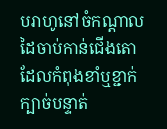បរាហូនៅចំកណ្តាលដៃចាប់កាន់ជើងតោដែលកំពុងខាំឬខ្ជាក់ក្បាច់បន្ទាត់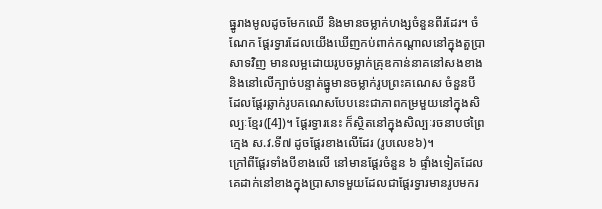ធ្នូរាងមូលដូចមែកឈើ និងមានចម្លាក់ហង្សចំនួនពីរដែរ។ ចំណែក ផ្តែរទ្វារដែលយើងឃើញកប់ពាក់កណ្តាលនៅក្នុងតួប្រាសាទវិញ មានលម្អដោយរូបចម្លាក់គ្រុឌកាន់នាគនៅសងខាង និងនៅលើក្បាច់បន្ទាត់ធ្នូមានចម្លាក់រូបព្រះគណេស ចំនួនបី ដែលផ្តែរឆ្លាក់រូបគណេសបែបនេះជាភាពកម្រមួយនៅក្នុងសិល្បៈខ្មែរ([4])។ ផ្តែរទ្វារនេះ ក៏សិ្ថតនៅក្នុងសិល្បៈរចនាបថព្រៃក្មេង ស.វ.ទី៧ ដូចផ្តែរខាងលើដែរ (រូបលេខ៦)។
ក្រៅពីផ្តែរទាំងបីខាងលើ នៅមានផ្តែរចំនួន ៦ ផ្ទាំងទៀតដែលគេដាក់នៅខាងក្នុងប្រាសាទមួយដែលជាផ្តែរទ្វារមានរូបមករ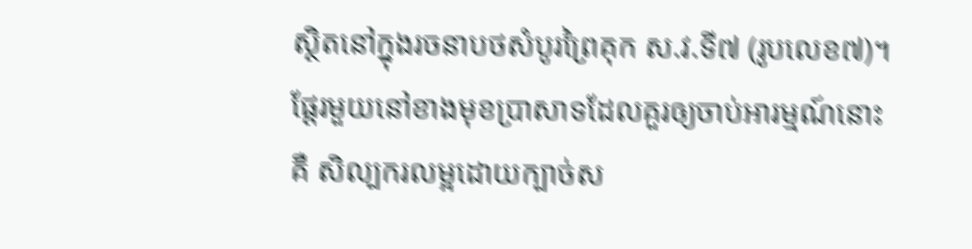ស្ថិតនៅក្នុងរចនាបថសំបូរព្រៃគុក ស.វ.ទី៧ (រូបលេខ៧)។ ផ្តែរមួយនៅខាងមុខប្រាសាទដែលគួរឲ្យចាប់អារម្មណ៍នោះគឺ សិល្បករលម្អដោយក្បាច់ស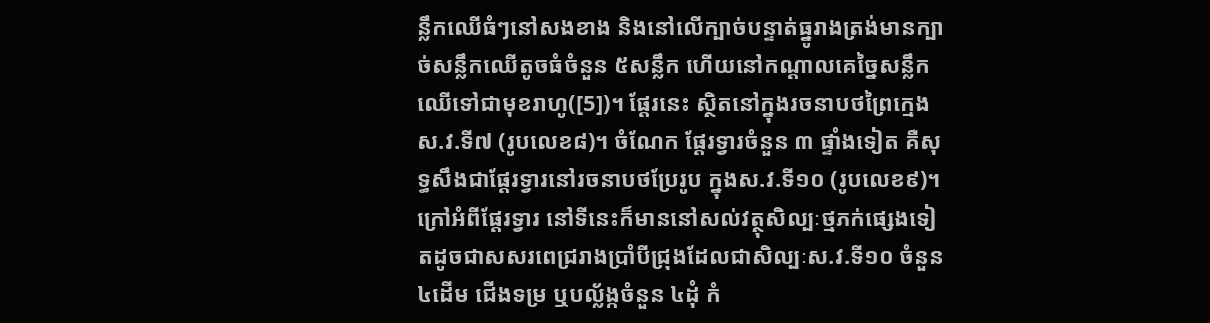ន្លឹកឈើធំៗនៅសងខាង និងនៅលើក្បាច់បន្ទាត់ធ្នូរាងត្រង់មានក្បាច់សន្លឹកឈើតូចធំចំនួន ៥សន្លឹក ហើយនៅកណ្តាលគេច្នៃសន្លឹកឈើទៅជាមុខរាហូ([5])។ ផ្តែរនេះ ស្ថិតនៅក្នុងរចនាបថព្រៃក្មេង ស.វ.ទី៧ (រូបលេខ៨)។ ចំណែក ផ្តែរទ្វារចំនួន ៣ ផ្ទាំងទៀត គឺសុទ្ធសឹងជាផ្តែរទ្វារនៅរចនាបថប្រែរូប ក្នុងស.វ.ទី១០ (រូបលេខ៩)។
ក្រៅអំពីផ្តែរទ្វារ នៅទីនេះក៏មាននៅសល់វត្ថុសិល្បៈថ្មភក់ផ្សេងទៀតដូចជាសសរពេជ្ររាងប្រាំបីជ្រុងដែលជាសិល្បៈស.វ.ទី១០ ចំនួន ៤ដើម ជើងទម្រ ឬបល្ល័ង្កចំនួន ៤ដុំ កំ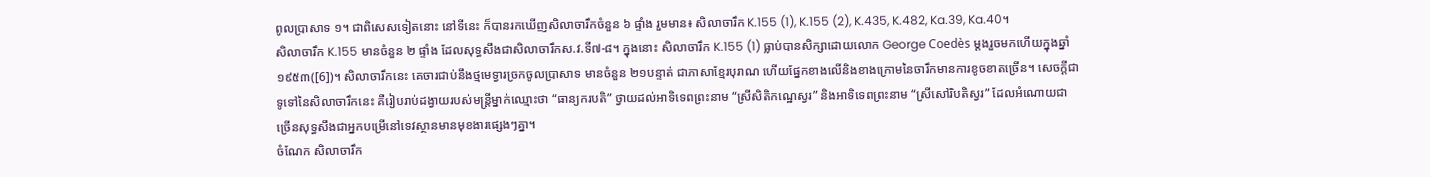ពូលប្រាសាទ ១។ ជាពិសេសទៀតនោះ នៅទីនេះ ក៏បានរកឃើញសិលាចារឹកចំនួន ៦ ផ្ទាំង រួមមាន៖ សិលាចារឹក K.155 (1), K.155 (2), K.435, K.482, Ka.39, Ka.40។
សិលាចារឹក K.155 មានចំនួន ២ ផ្ទាំង ដែលសុទ្ធសឹងជាសិលាចារឹកស.វ.ទី៧-៨។ ក្នុងនោះ សិលាចារឹក K.155 (1) ធ្លាប់បានសិក្សាដោយលោក George Coedès ម្តងរួចមកហើយក្នុងឆ្នាំ១៩៥៣([6])។ សិលាចារឹកនេះ គេចារជាប់នឹងថ្មមេទ្វារច្រកចូលប្រាសាទ មានចំនួន ២១បន្ទាត់ ជាភាសាខ្មែរបុរាណ ហើយផ្នែកខាងលើនិងខាងក្រោមនៃចារឹកមានការខូចខាតច្រើន។ សេចក្តីជាទូទៅនៃសិលាចារឹកនេះ គឺរៀបរាប់ដង្វាយរបស់មន្រ្តីម្នាក់ឈ្មោះថា “ធាន្យករបតិ” ថ្វាយដល់អាទិទេពព្រះនាម “ស្រីសិតិកណ្ឋេស្វរ” និងអាទិទេពព្រះនាម “ស្រីសៅរិបតិស្វរ” ដែលអំណោយជាច្រើនសុទ្ធសឹងជាអ្នកបម្រើនៅទេវស្ថានមានមុខងារផ្សេងៗគ្នា។
ចំណែក សិលាចារឹក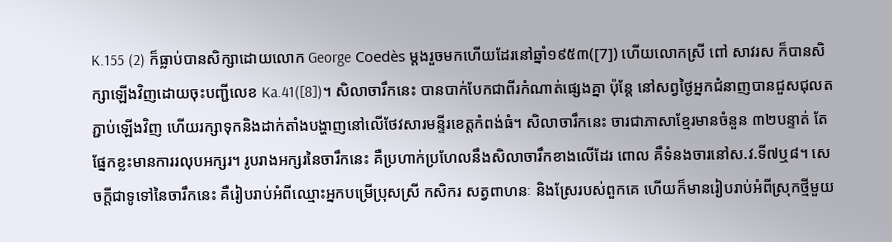K.155 (2) ក៏ធ្លាប់បានសិក្សាដោយលោក George Coedès ម្តងរួចមកហើយដែរនៅឆ្នាំ១៩៥៣([7]) ហើយលោកស្រី ពៅ សាវរស ក៏បានសិក្សាឡើងវិញដោយចុះបញ្ជីលេខ Ka.41([8])។ សិលាចារឹកនេះ បានបាក់បែកជាពីរកំណាត់ផ្សេងគ្នា ប៉ុន្តែ នៅសព្វថ្ងៃអ្នកជំនាញបានជួសជុលតភ្ជាប់ឡើងវិញ ហើយរក្សាទុកនិងដាក់តាំងបង្ហាញនៅលើថែវសារមន្ទីរខេត្តកំពង់ធំ។ សិលាចារឹកនេះ ចារជាភាសាខ្មែរមានចំនួន ៣២បន្ទាត់ តែផ្នែកខ្លះមានការរលុបអក្សរ។ រូបរាងអក្សរនៃចារឹកនេះ គឺប្រហាក់ប្រហែលនឹងសិលាចារឹកខាងលើដែរ ពោល គឺទំនងចារនៅស.វ.ទី៧ឬ៨។ សេចក្តីជាទូទៅនៃចារឹកនេះ គឺរៀបរាប់អំពីឈ្មោះអ្នកបម្រើប្រុសស្រី កសិករ សត្វពាហនៈ និងស្រែរបស់ពួកគេ ហើយក៏មានរៀបរាប់អំពីស្រុកថ្មីមួយ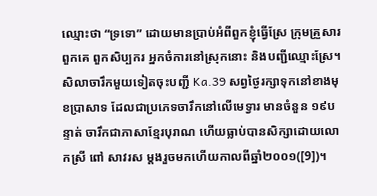ឈ្មោះថា “ទ្រទោ” ដោយមានប្រាប់អំពីពួកខ្ញុំធ្វើស្រែ ក្រុមគ្រួសារពួកគេ ពួកសិប្បករ អ្នកចំការនៅស្រុកនោះ និងបញ្ជីឈ្មោះស្រែ។
សិលាចារឹកមួយទៀតចុះបញ្ជី Ka.39 សព្វថ្ងៃរក្សាទុកនៅខាងមុខប្រាសាទ ដែលជាប្រភេទចារឹកនៅលើមេទ្វារ មានចំនួន ១៩បន្ទាត់ ចារឹកជាភាសាខ្មែរបុរាណ ហើយធ្លាប់បានសិក្សាដោយលោកស្រី ពៅ សាវរស ម្តងរួចមកហើយកាលពីឆ្នាំ២០០១([9])។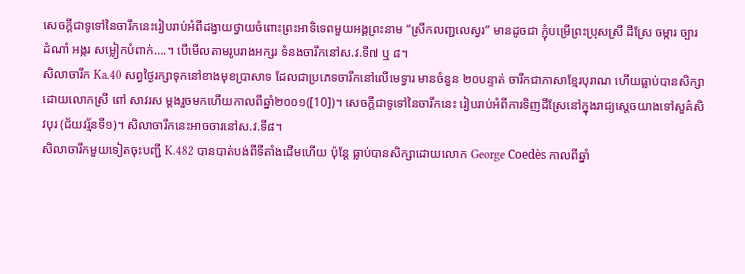សេចក្តីជាទូទៅនៃចារឹកនេះរៀបរាប់អំពីដង្វាយថ្វាយចំពោះព្រះអាទិទេពមួយអង្គព្រះនាម “ស្រីកលញ្ជលេស្វរ” មានដូចជា ក្ញុំបម្រើព្រះប្រុសស្រី ដីស្រែ ចម្ការ ច្បារដំណាំ អង្ករ សម្លៀកបំពាក់….។ បើមើលតាមរូបរាងអក្សរ ទំនងចារឹកនៅស.វ.ទី៧ ឬ ៨។
សិលាចារឹក Ka.40 សព្វថ្ងៃរក្សាទុកនៅខាងមុខប្រាសាទ ដែលជាប្រភេទចារឹកនៅលើមេទ្វារ មានចំនួន ២០បន្ទាត់ ចារឹកជាភាសាខ្មែរបុរាណ ហើយធ្លាប់បានសិក្សាដោយលោកស្រី ពៅ សាវរស ម្តងរួចមកហើយកាលពីឆ្នាំ២០០១([10])។ សេចក្តីជាទូទៅនៃចារឹកនេះ រៀបរាប់អំពីការទិញដីស្រែនៅក្នុងរាជ្យស្តេចយាងទៅសួគ៌សិវបុរ (ជ័យវរ្ម័នទី១)។ សិលាចារឹកនេះអាចចារនៅស.វ.ទី៨។
សិលាចារឹកមួយទៀតចុះបញ្ជី K.482 បានបាត់បង់ពីទីតាំងដើមហើយ ប៉ុន្តែ ធ្លាប់បានសិក្សាដោយលោក George Coedès កាលពីឆ្នាំ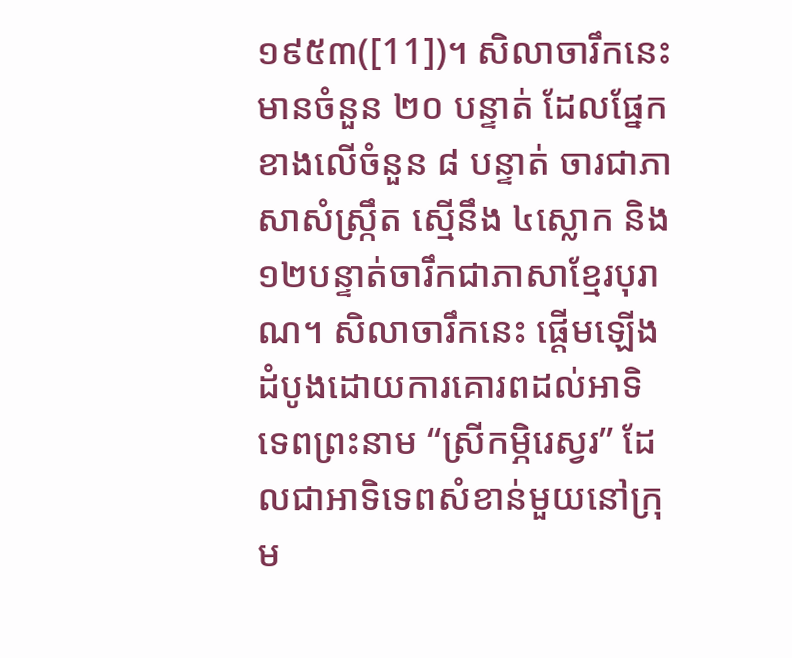១៩៥៣([11])។ សិលាចារឹកនេះ មានចំនួន ២០ បន្ទាត់ ដែលផ្នែកខាងលើចំនួន ៨ បន្ទាត់ ចារជាភាសាសំស្រ្កឹត ស្មើនឹង ៤ស្លោក និង ១២បន្ទាត់ចារឹកជាភាសាខ្មែរបុរាណ។ សិលាចារឹកនេះ ផ្តើមឡើងដំបូងដោយការគោរពដល់អាទិទេពព្រះនាម “ស្រីកម្ភិរេស្វរ” ដែលជាអាទិទេពសំខាន់មួយនៅក្រុម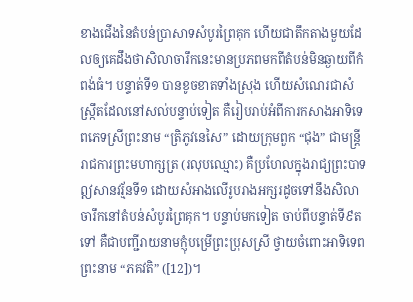ខាងជើងនៃតំបន់ប្រាសាទសំបូរព្រៃគុក ហើយជាតឹកតាងមួយដែលឲ្យគេដឹងថាសិលាចារឹកនេះមានប្រភពមកពីតំបន់មិនឆ្ងាយពីកំពង់ធំ។ បន្ទាត់ទី១ បានខូចខាតទាំងស្រុង ហើយសំណេរជាសំស្រ្កឹតដែលនៅសល់បន្ទាប់ទៀត គឺរៀបរាប់អំពីការកសាងអាទិទេពភេទស្រីព្រះនាម “ត្រិភូវនេសៃ” ដោយក្រុមពួក “ជុង” ជាមន្រ្តីរាជការព្រះមហាក្សត្រ (រលុបឈ្មោះ) គឺប្រហែលក្នុងរាជ្យព្រះបាទឦសានវរ្ម័នទី១ ដោយសំអាងលើរូបរាងអក្សរដូចទៅនឹងសិលាចារឹកនៅតំបន់សំបូរព្រៃគុក។ បន្ទាប់មកទៀត ចាប់ពីបន្ទាត់ទី៩តទៅ គឺជាបញ្ជីរាយនាមក្ញុំបម្រើព្រះប្រុសស្រី ថ្វាយចំពោះអាទិទេពព្រះនាម “ភគវតិ” ([12])។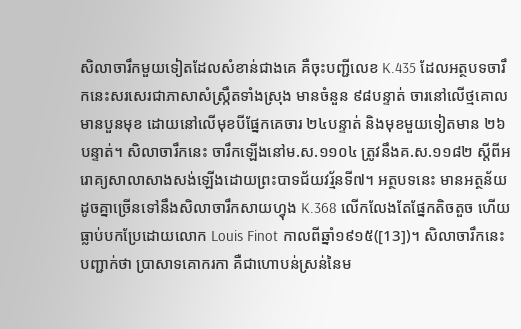សិលាចារឹកមួយទៀតដែលសំខាន់ជាងគេ គឺចុះបញ្ជីលេខ K.435 ដែលអត្ថបទចារឹកនេះសរសេរជាភាសាសំស្រ្កឹតទាំងស្រុង មានចំនួន ៩៨បន្ទាត់ ចារនៅលើថ្មគោលមានបួនមុខ ដោយនៅលើមុខបីផ្នែកគេចារ ២៤បន្ទាត់ និងមុខមួយទៀតមាន ២៦បន្ទាត់។ សិលាចារឹកនេះ ចារឹកឡើងនៅម.ស.១១០៤ ត្រូវនឹងគ.ស.១១៨២ ស្តីពីអរោគ្យសាលាសាងសង់ឡើងដោយព្រះបាទជ័យវរ្ម័នទី៧។ អត្ថបទនេះ មានអត្ថន័យដូចគ្នាច្រើនទៅនឹងសិលាចារឹកសាយហ្វុង K.368 លើកលែងតែផ្នែកតិចតួច ហើយធ្លាប់បកប្រែដោយលោក Louis Finot កាលពីឆ្នាំ១៩១៥([13])។ សិលាចារឹកនេះ បញ្ជាក់ថា ប្រាសាទគោករកា គឺជាហោបន់ស្រន់នៃម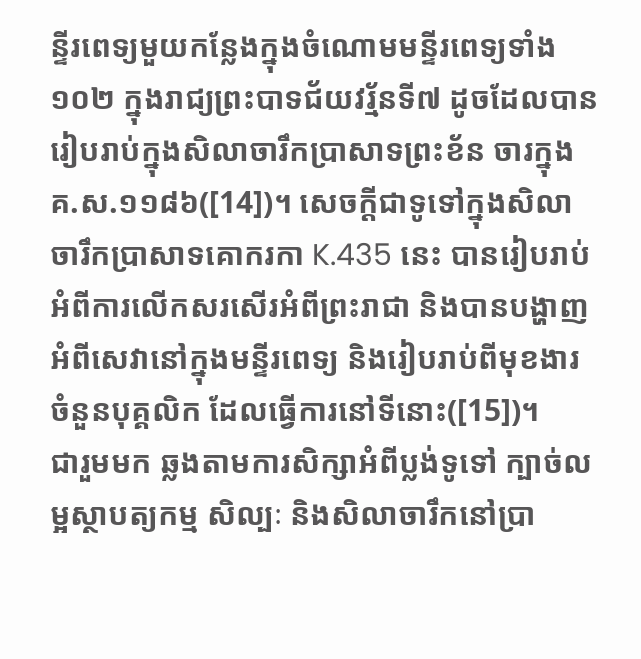ន្ទីរពេទ្យមួយកន្លែងក្នុងចំណោមមន្ទីរពេទ្យទាំង១០២ ក្នុងរាជ្យព្រះបាទជ័យវរ្ម័នទី៧ ដូចដែលបានរៀបរាប់ក្នុងសិលាចារឹកប្រាសាទព្រះខ័ន ចារក្នុងគ.ស.១១៨៦([14])។ សេចក្តីជាទូទៅក្នុងសិលាចារឹកប្រាសាទគោករកា K.435 នេះ បានរៀបរាប់អំពីការលើកសរសើរអំពីព្រះរាជា និងបានបង្ហាញអំពីសេវានៅក្នុងមន្ទីរពេទ្យ និងរៀបរាប់ពីមុខងារ ចំនួនបុគ្គលិក ដែលធ្វើការនៅទីនោះ([15])។
ជារួមមក ឆ្លងតាមការសិក្សាអំពីប្លង់ទូទៅ ក្បាច់លម្អស្ថាបត្យកម្ម សិល្បៈ និងសិលាចារឹកនៅប្រា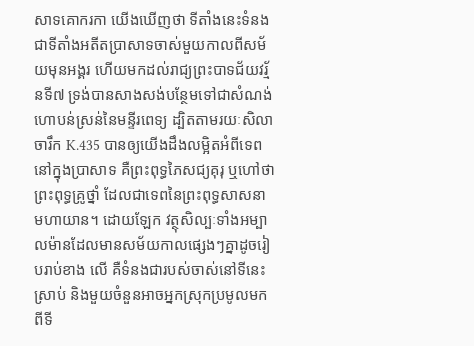សាទគោករកា យើងឃើញថា ទីតាំងនេះទំនងជាទីតាំងអតីតប្រាសាទចាស់មួយកាលពីសម័យមុនអង្គរ ហើយមកដល់រាជ្យព្រះបាទជ័យវរ្ម័នទី៧ ទ្រង់បានសាងសង់បន្ថែមទៅជាសំណង់ហោបន់ស្រន់នៃមន្ទីរពេទ្យ ដ្បិតតាមរយៈសិលាចារឹក K.435 បានឲ្យយើងដឹងលម្អិតអំពីទេពនៅក្នុងប្រាសាទ គឺព្រះពុទ្ធភៃសជ្យគុរុ ឬហៅថា ព្រះពុទ្ធគ្រូថ្នាំ ដែលជាទេពនៃព្រះពុទ្ធសាសនាមហាយាន។ ដោយឡែក វត្ថុសិល្បៈទាំងអម្បាលម៉ានដែលមានសម័យកាលផ្សេងៗគ្នាដូចរៀបរាប់ខាង លើ គឺទំនងជារបស់ចាស់នៅទីនេះស្រាប់ និងមួយចំនួនអាចអ្នកស្រុកប្រមូលមកពីទី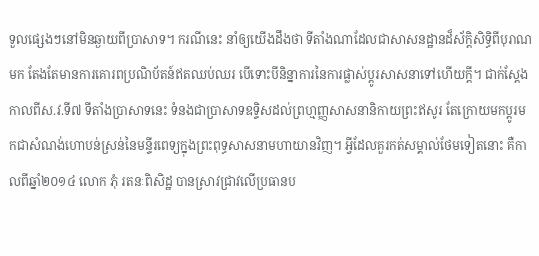ទួលផ្សេងៗនៅមិនឆ្ងាយពីប្រាសាទ។ ករណីនេះ នាំឲ្យយើងដឹងថា ទីតាំងណាដែលជាសាសនដ្ឋានដ៏ស័ក្តិសិទ្ធិពីបុរាណមក តែងតែមានការគោរពប្រណិប័តន៍ឥតឈប់ឈរ បើទោះបីនិន្នាការនៃការផ្លាស់ប្តូរសាសនាទៅហើយក្តី។ ជាក់ស្តែង កាលពីស.វ.ទី៧ ទីតាំងប្រាសាទនេះ ទំនងជាប្រាសាទឧទ្ទិសដល់ព្រហ្មញ្ញសាសនានិកាយព្រះឥសូរ តែក្រោយមកប្តូរមកជាសំណង់ហោបន់ស្រន់នៃមន្ទីរពេទ្យក្នុងព្រះពុទ្ធសាសនាមហាយានវិញ។ អ្វីដែលគួរកត់សម្គាល់ថែមទៀតនោះ គឺកាលពីឆ្នាំ២០១៤ លោក ភុំ រតនៈពិសិដ្ឋ បានស្រាវជ្រាវលើប្រធានប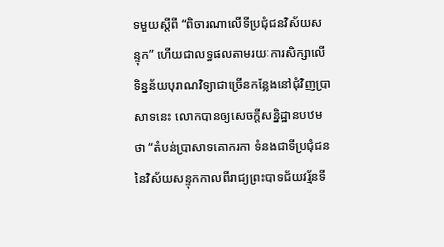ទមួយស្តីពី “ពិចារណាលើទីប្រជុំជនវិស័យសន្ទុក” ហើយជាលទ្ធផលតាមរយៈការសិក្សាលើទិន្នន័យបុរាណវិទ្យាជាច្រើនកន្លែងនៅជុំវិញប្រាសាទនេះ លោកបានឲ្យសេចក្តីសន្និដ្ឋានបឋមថា “តំបន់ប្រាសាទគោករកា ទំនងជាទីប្រជុំជននៃវិស័យសន្ទុកកាលពីរាជ្យព្រះបាទជ័យវរ្ម័នទី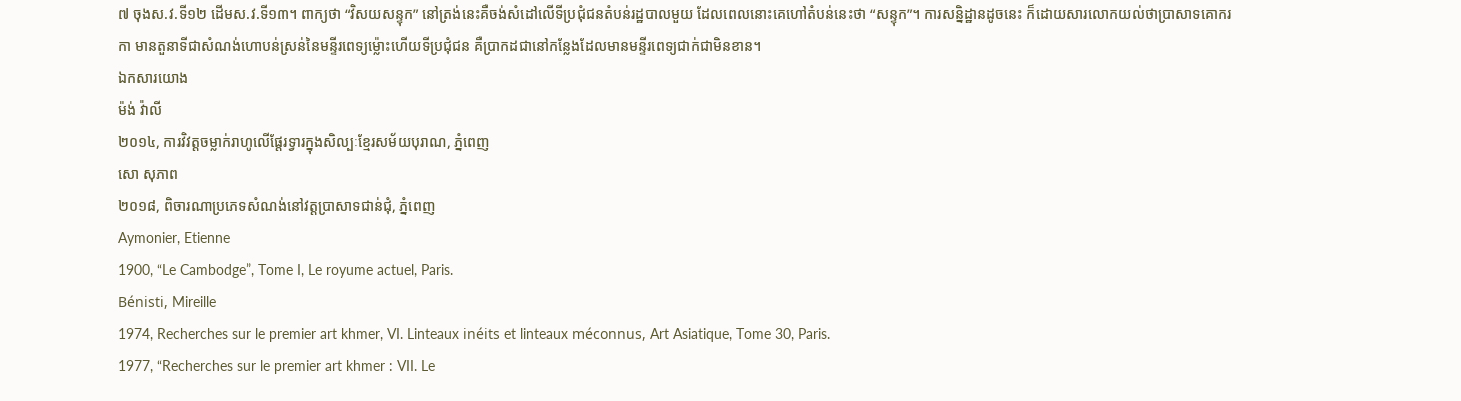៧ ចុងស.វ.ទី១២ ដើមស.វ.ទី១៣។ ពាក្យថា “វិសយសន្ទុក” នៅត្រង់នេះគឺចង់សំដៅលើទីប្រជុំជនតំបន់រដ្ឋបាលមួយ ដែលពេលនោះគេហៅតំបន់នេះថា “សន្ទុក”។ ការសន្និដ្ឋានដូចនេះ ក៏ដោយសារលោកយល់ថាប្រាសាទគោករកា មានតួនាទីជាសំណង់ហោបន់ស្រន់នៃមន្ទីរពេទ្យម្ល៉ោះហើយទីប្រជុំជន គឺប្រាកដជានៅកន្លែងដែលមានមន្ទីរពេទ្យជាក់ជាមិនខាន។
ឯកសារយោង
ម៉ង់ វ៉ាលី
២០១៤, ការវិវត្តចម្លាក់រាហូលើផ្តែរទ្វារក្នុងសិល្បៈខ្មែរសម័យបុរាណ, ភ្នំពេញ
សោ សុភាព
២០១៨, ពិចារណាប្រភេទសំណង់នៅវត្តប្រាសាទជាន់ជុំ, ភ្នំពេញ
Aymonier, Etienne
1900, “Le Cambodge”, Tome I, Le royume actuel, Paris.
Bénisti, Mireille
1974, Recherches sur le premier art khmer, VI. Linteaux inéits et linteaux méconnus, Art Asiatique, Tome 30, Paris.
1977, “Recherches sur le premier art khmer : VII. Le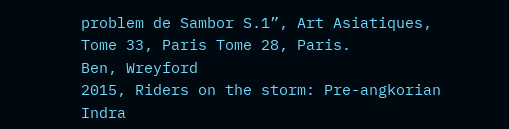problem de Sambor S.1”, Art Asiatiques, Tome 33, Paris Tome 28, Paris.
Ben, Wreyford
2015, Riders on the storm: Pre-angkorian Indra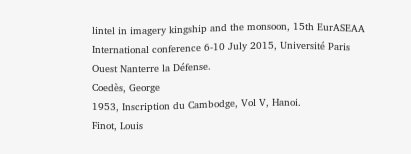lintel in imagery kingship and the monsoon, 15th EurASEAA International conference 6-10 July 2015, Université Paris Ouest Nanterre la Défense.
Coedès, George
1953, Inscription du Cambodge, Vol V, Hanoi.
Finot, Louis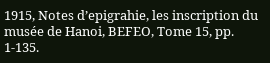1915, Notes d’epigrahie, les inscription du musée de Hanoi, BEFEO, Tome 15, pp. 1-135.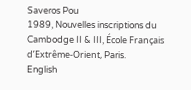Saveros Pou
1989, Nouvelles inscriptions du Cambodge II & III, École Français
d’Extrême-Orient, Paris.
English